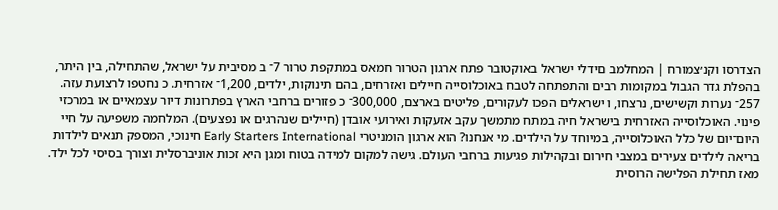הצדרסו וקנ׳צמורח | המחלמב םידלי ישראל באוקטובר פתח ארגון הטרור חמאס במתקפת טרור 7־ ב מסיבית על ישראל, שהתחילה, בין היתר, בהפלת גדר הגבול במקומות רבים והתפתחה לטבח באוכלוסייה חיילים ואזרחים, בהם תינוקות, ילדים, 1,200־ אזרחית. כ נחטפו לרצועת עזה. 257־ נערות וקשישים, נרצחו, ו ישראלים הפכו לעקורים, פליטים בארצם, 300,000־ כ פזורים ברחבי הארץ בפתרונות דיור עצמאיים או במרכזי פינוי. האוכלוסייה האזרחית בישראל חיה במתח מתמשך עקב אזעקות ואירועי אובדן (חיילים שנהרגים או נפצעים). המלחמה משפיעה על חיי היום־יום של כלל האוכלוסייה, במיוחד על הילדים. מי אנחנו? הוא ארגון הומניטרי Early Starters International חינוכי, המספק תנאים לילדות בריאה לילדים צעירים במצבי חירום ובקהילות פגיעות ברחבי העולם. גישה למקום למידה בטוח ומגן היא זכות אוניברסלית וצורך בסיסי לכל ילד. מאז תחילת הפלישה הרוסית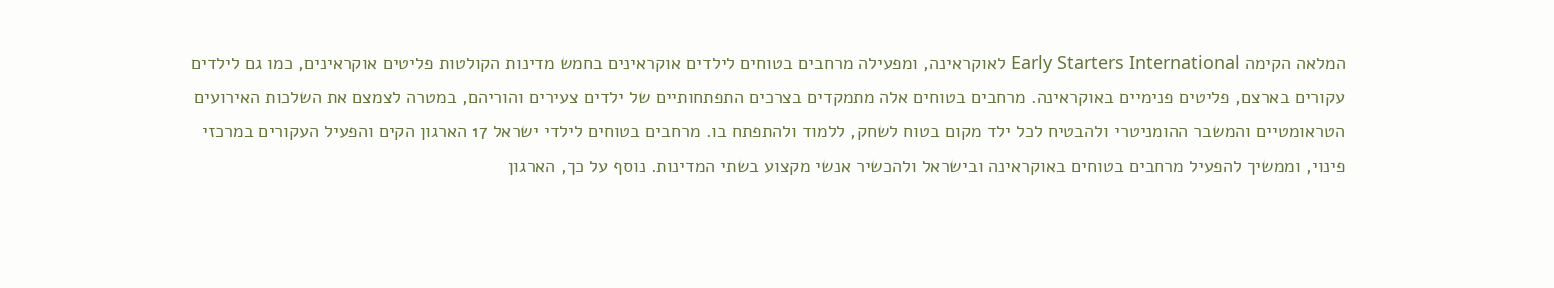המלאה הקימה Early Starters International לאוקראינה, ומפעילה מרחבים בטוחים לילדים אוקראינים בחמש מדינות הקולטות פליטים אוקראינים, כמו גם לילדים עקורים בארצם, פליטים פנימיים באוקראינה. מרחבים בטוחים אלה מתמקדים בצרכים התפתחותיים של ילדים צעירים והוריהם, במטרה לצמצם את השלכות האירועים הטראומטיים והמשבר ההומניטרי ולהבטיח לכל ילד מקום בטוח לשחק, ללמוד ולהתפתח בו. מרחבים בטוחים לילדי ישראל 17 הארגון הקים והפעיל העקורים במרכזי פינוי, וממשיך להפעיל מרחבים בטוחים באוקראינה ובישראל ולהכשיר אנשי מקצוע בשתי המדינות. נוסף על כך, הארגון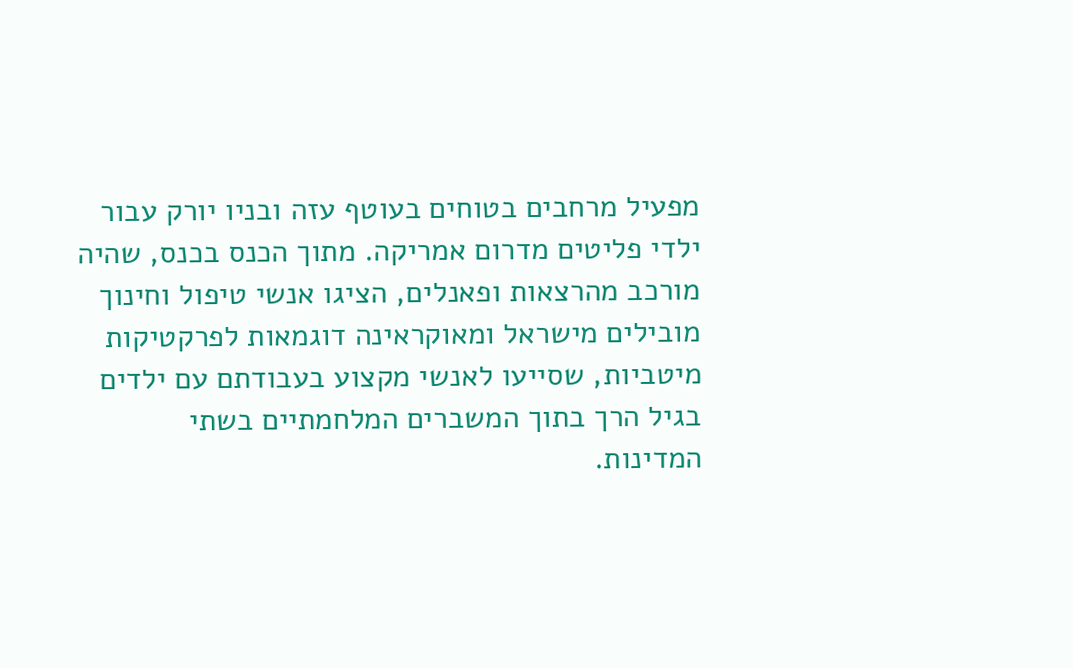מפעיל מרחבים בטוחים בעוטף עזה ובניו יורק עבור ילדי פליטים מדרום אמריקה. מתוך הכנס בכנס, שהיה מורכב מהרצאות ופאנלים, הציגו אנשי טיפול וחינוך מובילים מישראל ומאוקראינה דוגמאות לפרקטיקות מיטביות, שסייעו לאנשי מקצוע בעבודתם עם ילדים בגיל הרך בתוך המשברים המלחמתיים בשתי המדינות.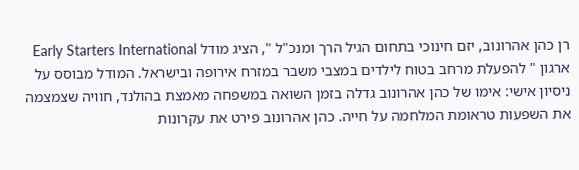רן כהן אהרונוב, יזם חינוכי בתחום הגיל הרך ומנכ"ל ", הציג מודל Early Starters International ארגון " להפעלת מרחב בטוח לילדים במצבי משבר במזרח אירופה ובישראל. המודל מבוסס על ניסיון אישי: אימו של כהן אהרונוב גדלה בזמן השואה במשפחה מאמצת בהולנד, חוויה שצמצמה את השפעות טראומת המלחמה על חייה. כהן אהרונוב פירט את עקרונות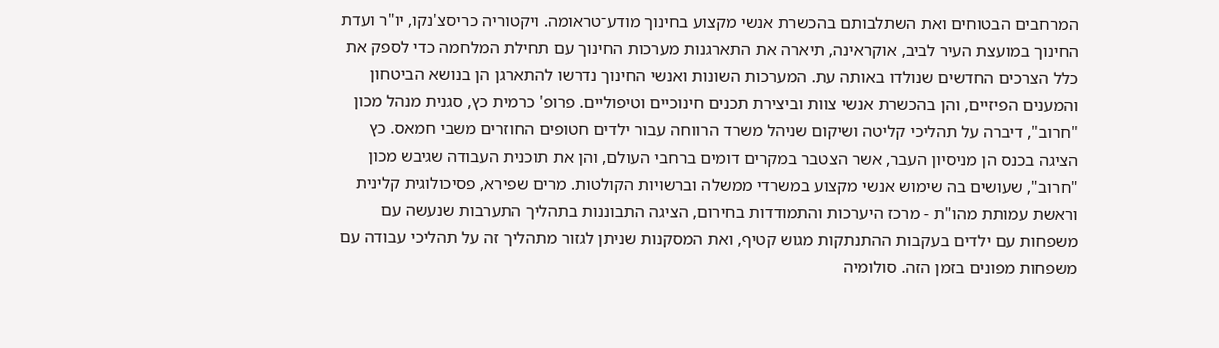המרחבים הבטוחים ואת השתלבותם בהכשרת אנשי מקצוע בחינוך מודע־טראומה. ויקטוריה כריסצ'נקו, יו"ר ועדת החינוך במועצת העיר לביב, אוקראינה, תיארה את התארגנות מערכות החינוך עם תחילת המלחמה כדי לספק את כלל הצרכים החדשים שנולדו באותה עת. המערכות השונות ואנשי החינוך נדרשו להתארגן הן בנושא הביטחון והמענים הפיזיים, והן בהכשרת אנשי צוות וביצירת תכנים חינוכיים וטיפוליים. פרופ' כרמית כץ, סגנית מנהל מכון "חרוב", דיברה על תהליכי קליטה ושיקום שניהל משרד הרווחה עבור ילדים חטופים החוזרים משבי חמאס. כץ הציגה בכנס הן מניסיון העבר, אשר הצטבר במקרים דומים ברחבי העולם, והן את תוכנית העבודה שגיבש מכון "חרוב", שעושים בה שימוש אנשי מקצוע במשרדי ממשלה וברשויות הקולטות. מרים שפירא, פסיכולוגית קלינית וראשת עמותת מהו"ת - מרכז היערכות והתמודדות בחירום, הציגה התבוננות בתהליך התערבות שנעשה עם משפחות עם ילדים בעקבות ההתנתקות מגוש קטיף, ואת המסקנות שניתן לגזור מתהליך זה על תהליכי עבודה עם משפחות מפונים בזמן הזה. סולומיה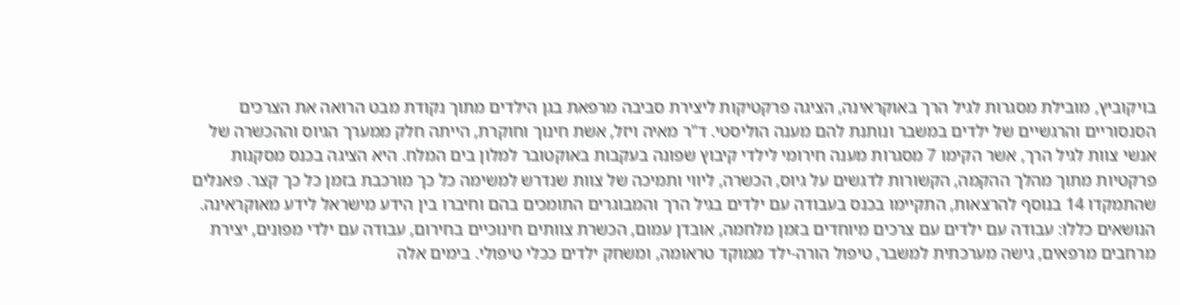בויקוביץ, מובילת מסגרות לגיל הרך באוקראינה, הציגה פרקטיקות ליצירת סביבה מרפאת בגן הילדים מתוך נקודת מבט הרואה את הצרכים הסנסוריים והרגשיים של ילדים במשבר ונותנת להם מענה הוליסטי. ד"ר מאיה ויזל, אשת חינוך וחוקרת, הייתה חלק ממערך הגיוס וההכשרה של אנשי צוות לגיל הרך, אשר הקימו 7 מסגרות מענה חירומי לילדי קיבוץ שפונה בעקבות באוקטובר למלון בים המלח. היא הציגה בכנס מסקנות פרקטיות מתוך מהלך ההקמה, הקשורות לדגשים על גיוס, הכשרה, ליווי ותמיכה של צוות שנדרש למשימה כל כך מורכבת בזמן כל כך קצר. פאנלים שהתמקדו 14 בנוסף להרצאות, התקיימו בכנס בעבודה עם ילדים בגיל הרך והמבוגרים התומכים בהם וחיברו בין הידע מישראל לידע מאוקראינה. הנושאים כללו: עבודה עם ילדים עם צרכים מיוחדים בזמן מלחמה, אובדן עמום, הכשרת צוותים חינוכיים בחירום, עבודה עם ילדי מפונים, יצירת מרחבים מרפאים, גישה מערכתית למשבר, טיפול הורה-ילד ממוקד טראומה, ומשחק ילדים ככלי טיפולי. בימים אלה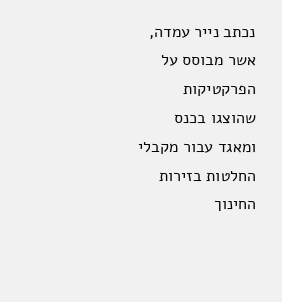נכתב נייר עמדה, אשר מבוסס על הפרקטיקות שהוצגו בכנס ומאגד עבור מקבלי החלטות בזירות החינוך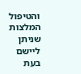והטיפול המלצות שניתן ליישם בעת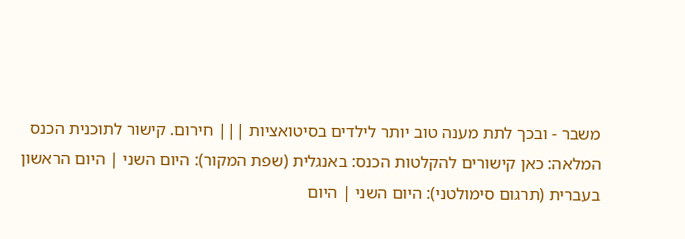משבר - ובכך לתת מענה טוב יותר לילדים בסיטואציות ||| חירום. קישור לתוכנית הכנס המלאה: כאן קישורים להקלטות הכנס: באנגלית (שפת המקור): היום השני | היום הראשון בעברית (תרגום סימולטני): היום השני | היום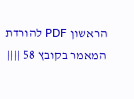הראשון PDF להורדת המאמר בקובץ 58 ||||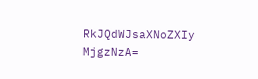RkJQdWJsaXNoZXIy MjgzNzA=